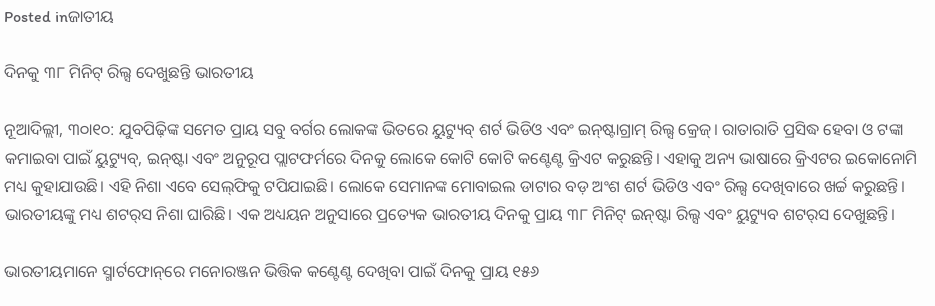Posted inଜାତୀୟ

ଦିନକୁ ୩୮ ମିନିଟ୍‌ ରିଲ୍ସ ଦେଖୁଛନ୍ତି ଭାରତୀୟ

ନୂଆଦିଲ୍ଲୀ, ୩୦ା୧୦: ଯୁବପିଢ଼ିଙ୍କ ସମେତ ପ୍ରାୟ ସବୁ ବର୍ଗର ଲୋକଙ୍କ ଭିତରେ ୟୁଟ୍ୟୁବ୍‌ ଶର୍ଟ ଭିଡିଓ ଏବଂ ଇନ୍‌ଷ୍ଟାଗ୍ରାମ୍‌ ରିଲ୍ସ କ୍ରେଜ୍‌। ରାତାରାତି ପ୍ରସିଦ୍ଧ ହେବା ଓ ଟଙ୍କା କମାଇବା ପାଇଁ ୟୁଟ୍ୟୁବ୍‌, ଇନ୍‌ଷ୍ଟା ଏବଂ ଅନୁରୂପ ପ୍ଲାଟଫର୍ମରେ ଦିନକୁ ଲୋକେ କୋଟି କୋଟି କଣ୍ଟେଣ୍ଟ କ୍ରିଏଟ କରୁଛନ୍ତି। ଏହାକୁ ଅନ୍ୟ ଭାଷାରେ କ୍ରିଏଟର ଇକୋନୋମି ମଧ୍ୟ କୁହାଯାଉଛି। ଏହି ନିଶା ଏବେ ସେଲ୍‌ଫିକୁ ଟପିଯାଇଛି। ଲୋକେ ସେମାନଙ୍କ ମୋବାଇଲ ଡାଟାର ବଡ଼ ଅଂଶ ଶର୍ଟ ଭିଡିଓ ଏବଂ ରିଲ୍ସ ଦେଖିବାରେ ଖର୍ଚ୍ଚ କରୁଛନ୍ତି। ଭାରତୀୟଙ୍କୁ ମଧ୍ୟ ଶଟର୍‌ସ ନିଶା ଘାରିଛି। ଏକ ଅଧ୍ୟୟନ ଅନୁସାରେ ପ୍ରତ୍ୟେକ ଭାରତୀୟ ଦିନକୁ ପ୍ରାୟ ୩୮ ମିନିଟ୍‌ ଇନ୍‌ଷ୍ଟା ରିଲ୍ସ ଏବଂ ୟୁଟ୍ୟୁବ ଶଟର୍‌ସ ଦେଖୁଛନ୍ତି।

ଭାରତୀୟମାନେ ସ୍ମାର୍ଟଫୋନ୍‌ରେ ମନୋରଞ୍ଜନ ଭିତ୍ତିକ କଣ୍ଟେଣ୍ଟ ଦେଖିବା ପାଇଁ ଦିନକୁ ପ୍ରାୟ ୧୫୬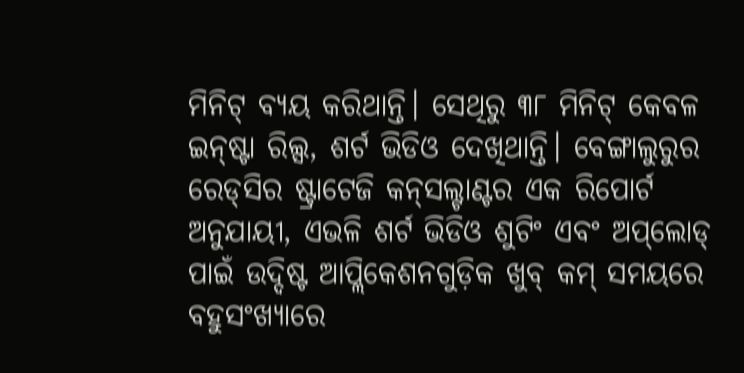ମିନିଟ୍‌ ବ୍ୟୟ କରିଥାନ୍ତି। ସେଥିରୁ ୩୮ ମିନିଟ୍‌ କେବଳ ଇନ୍‌ଷ୍ଟା ରିଲ୍ସ, ଶର୍ଟ ଭିଡିଓ ଦେଖିଥାନ୍ତି। ବେଙ୍ଗାଲୁରୁର ରେଡ୍‌ସିର ଷ୍ଟ୍ରାଟେଜି କନ୍‌ସଲ୍ଟାଣ୍ଟର ଏକ ରିପୋର୍ଟ ଅନୁଯାୟୀ, ଏଭଳି ଶର୍ଟ ଭିଡିଓ ଶୁଟିଂ ଏବଂ ଅପ୍‌ଲୋଡ୍‌ ପାଇଁ ଉଦ୍ଦିଷ୍ଟ ଆପ୍ଲିକେଶନଗୁଡ଼ିକ ଖୁବ୍‌ କମ୍‌ ସମୟରେ ବହୁସଂଖ୍ୟାରେ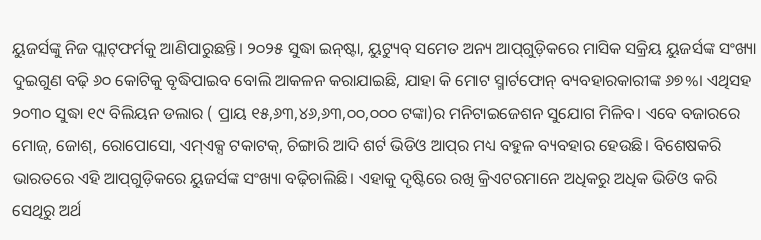ୟୁଜର୍ସଙ୍କୁ ନିଜ ପ୍ଲାଟ୍‌ଫର୍ମକୁ ଆଣିପାରୁଛନ୍ତି। ୨୦୨୫ ସୁଦ୍ଧା ଇନ୍‌ଷ୍ଟା, ୟୁଟ୍ୟୁବ୍‌ ସମେତ ଅନ୍ୟ ଆପ୍‌ଗୁଡ଼ିକରେ ମାସିକ ସକ୍ରିୟ ୟୁଜର୍ସଙ୍କ ସଂଖ୍ୟା ଦୁଇଗୁଣ ବଢ଼ି ୬୦ କୋଟିକୁ ବୃଦ୍ଧିପାଇବ ବୋଲି ଆକଳନ କରାଯାଇଛି, ଯାହା କି ମୋଟ ସ୍ମାର୍ଟଫୋନ୍‌ ବ୍ୟବହାରକାରୀଙ୍କ ୬୭%। ଏଥିସହ ୨୦୩୦ ସୁଦ୍ଧା ୧୯ ବିଲିୟନ ଡଲାର ( ପ୍ରାୟ ୧୫,୬୩,୪୬,୬୩,୦୦,୦୦୦ ଟଙ୍କା)ର ମନିଟାଇଜେଶନ ସୁଯୋଗ ମିଳିବ। ଏବେ ବଜାରରେ ମୋଜ୍‌, ଜୋଶ୍‌, ରୋପୋସୋ, ଏମ୍‌ଏକ୍ସ ଟକାଟକ୍‌, ଚିଙ୍ଗାରି ଆଦି ଶର୍ଟ ଭିଡିଓ ଆପ୍‌ର ମଧ୍ୟ ବହୁଳ ବ୍ୟବହାର ହେଉଛି। ବିଶେଷକରି ଭାରତରେ ଏହି ଆପ୍‌ଗୁଡ଼ିକରେ ୟୁଜର୍ସଙ୍କ ସଂଖ୍ୟା ବଢ଼ିଚାଲିଛି। ଏହାକୁ ଦୃଷ୍ଟିରେ ରଖି କ୍ରିଏଟରମାନେ ଅଧିକରୁ ଅଧିକ ଭିଡିଓ କରି ସେଥିରୁ ଅର୍ଥ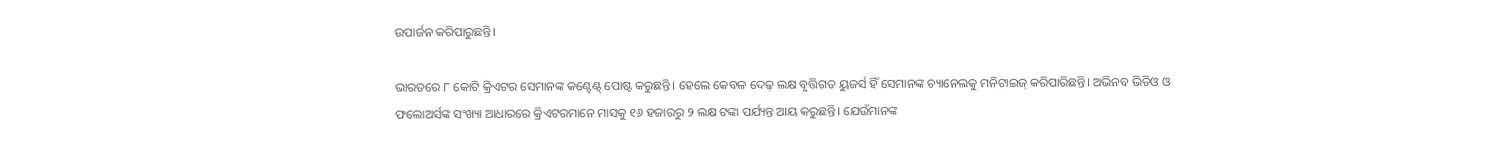ଉପାର୍ଜନ କରିପାରୁଛନ୍ତି।

ଭାରତରେ ୮ କୋଟି କ୍ରିଏଟର ସେମାନଙ୍କ କଣ୍ଟେଣ୍ଟ୍‌ ପୋଷ୍ଟ କରୁଛନ୍ତି। ହେଲେ କେବଳ ଦେଢ଼ ଲକ୍ଷ ବୃତ୍ତିଗତ ୟୁଜର୍ସ ହିଁ ସେମାନଙ୍କ ଚ୍ୟାନେଲକୁ ମନିଟାଇଜ୍‌ କରିପାରିଛନ୍ତି। ଅଭିନବ ଭିଡିଓ ଓ ଫଲୋଅର୍ସଙ୍କ ସଂଖ୍ୟା ଆଧାରରେ କ୍ରିଏଟରମାନେ ମାସକୁ ୧୬ ହଜାରରୁ ୨ ଲକ୍ଷ ଟଙ୍କା ପର୍ଯ୍ୟନ୍ତ ଆୟ କରୁଛନ୍ତି। ଯେଉଁମାନଙ୍କ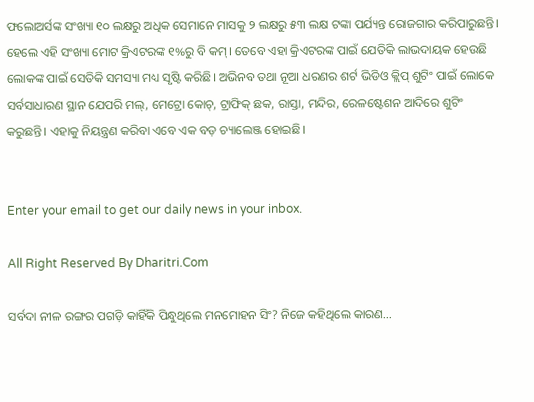ଫଲୋଅର୍ସଙ୍କ ସଂଖ୍ୟା ୧୦ ଲକ୍ଷରୁ ଅଧିକ ସେମାନେ ମାସକୁ ୨ ଲକ୍ଷରୁ ୫୩ ଲକ୍ଷ ଟଙ୍କା ପର୍ଯ୍ୟନ୍ତ ରୋଜଗାର କରିପାରୁଛନ୍ତି। ହେଲେ ଏହି ସଂଖ୍ୟା ମୋଟ କ୍ରିଏଟରଙ୍କ ୧%ରୁ ବି କମ୍‌। ତେବେ ଏହା କ୍ରିଏଟରଙ୍କ ପାଇଁ ଯେତିକି ଲାଭଦାୟକ ହେଉଛି ଲୋକଙ୍କ ପାଇଁ ସେତିକି ସମସ୍ୟା ମଧ୍ୟ ସୃଷ୍ଟି କରିଛି। ଅଭିନବ ତଥା ନୂଆ ଧରଣର ଶର୍ଟ ଭିଡିଓ କ୍ଲିପ୍‌ ଶୁଟିଂ ପାଇଁ ଲୋକେ ସର୍ବସାଧାରଣ ସ୍ଥାନ ଯେପରି ମଲ୍‌, ମେଟ୍ରୋ କୋଚ୍‌, ଟ୍ରାଫିକ୍‌ ଛକ, ରାସ୍ତା, ମନ୍ଦିର, ରେଳଷ୍ଟେଶନ ଆଦିରେ ଶୁଟିଂ କରୁଛନ୍ତି। ଏହାକୁ ନିୟନ୍ତ୍ରଣ କରିବା ଏବେ ଏକ ବଡ଼ ଚ୍ୟାଲେଞ୍ଜ ହୋଇଛି।


Enter your email to get our daily news in your inbox.

All Right Reserved By Dharitri.Com

ସର୍ବଦା ନୀଳ ରଙ୍ଗର ପଗଡ଼ି କାହିଁକି ପିନ୍ଧୁଥିଲେ ମନମୋହନ ସିଂ? ନିଜେ କହିଥିଲେ କାରଣ…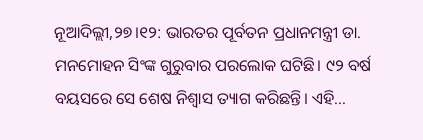ନୂଆଦିଲ୍ଲୀ,୨୭।୧୨: ଭାରତର ପୂର୍ବତନ ପ୍ରଧାନମନ୍ତ୍ରୀ ଡା. ମନମୋହନ ସିଂଙ୍କ ଗୁରୁବାର ପରଲୋକ ଘଟିଛି। ୯୨ ବର୍ଷ ବୟସରେ ସେ ଶେଷ ନିଶ୍ୱାସ ତ୍ୟାଗ କରିଛନ୍ତି। ଏହି...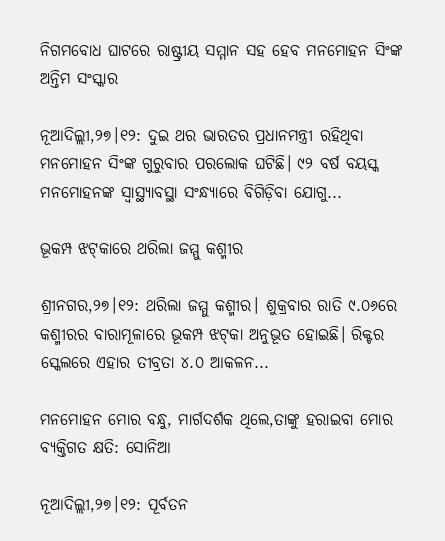ନିଗମବୋଧ ଘାଟରେ ରାଷ୍ଟ୍ରୀୟ ସମ୍ମାନ ସହ ହେବ ମନମୋହନ ସିଂଙ୍କ ଅନ୍ତିମ ସଂସ୍କାର

ନୂଆଦିଲ୍ଲୀ,୨୭।୧୨: ଦୁଇ ଥର ଭାରତର ପ୍ରଧାନମନ୍ତ୍ରୀ ରହିଥିବା ମନମୋହନ ସିଂଙ୍କ ଗୁରୁବାର ପରଲୋକ ଘଟିଛି। ୯୨ ବର୍ଷ ବୟସ୍କ ମନମୋହନଙ୍କ ସ୍ବାସ୍ଥ୍ୟାବସ୍ଥା ସଂନ୍ଧ୍ୟାରେ ବିଗିଡ଼ିବା ଯୋଗୁ...

ଭୂକମ୍ପ ଝଟ୍‌କାରେ ଥରିଲା ଜମ୍ମୁ କଶ୍ମୀର

ଶ୍ରୀନଗର,୨୭।୧୨: ଥରିଲା ଜମ୍ମୁ କଶ୍ମୀର। ଶୁକ୍ରବାର ରାତି ୯.୦୬ରେ କଶ୍ମୀରର ବାରାମୂଳାରେ ଭୂକମ୍ପ ଝଟ୍‌କା ଅନୁଭୂତ ହୋଇଛି। ରିକ୍ଟର ସ୍କେଲରେ ଏହାର ତୀବ୍ରତା ୪.୦ ଆକଳନ...

ମନମୋହନ ମୋର ବନ୍ଧୁ, ମାର୍ଗଦର୍ଶକ ଥିଲେ,ତାଙ୍କୁ ହରାଇବା ମୋର ବ୍ୟକ୍ତିଗତ କ୍ଷତି: ସୋନିଆ

ନୂଆଦିଲ୍ଲୀ,୨୭।୧୨: ପୂର୍ବତନ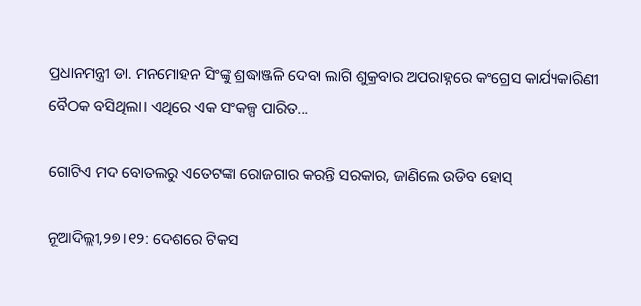ପ୍ରଧାନମନ୍ତ୍ରୀ ଡା. ମନମୋହନ ସିଂଙ୍କୁ ଶ୍ରଦ୍ଧାଞ୍ଜଳି ଦେବା ଲାଗି ଶୁକ୍ରବାର ଅପରାହ୍ନରେ କଂଗ୍ରେସ କାର୍ଯ୍ୟକାରିଣୀ ବୈଠକ ବସିଥିଲା। ଏଥିରେ ଏକ ସଂକଳ୍ପ ପାରିତ...

ଗୋଟିଏ ମଦ ବୋତଲରୁ ଏତେଟଙ୍କା ରୋଜଗାର କରନ୍ତି ସରକାର, ଜାଣିଲେ ଉଡିବ ହୋସ୍‌

ନୂଆଦିଲ୍ଲୀ,୨୭।୧୨: ଦେଶରେ ଟିକସ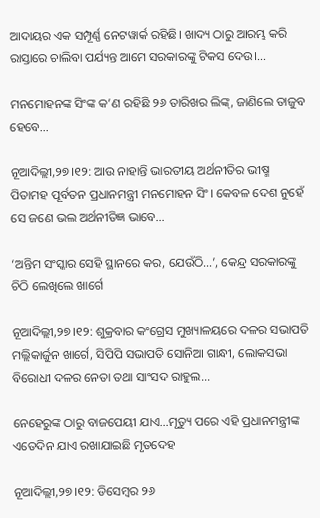ଆଦାୟର ଏକ ସମ୍ପୂର୍ଣ୍ଣ ନେଟୱାର୍କ ରହିଛି। ଖାଦ୍ୟ ଠାରୁ ଆରମ୍ଭ କରି ରାସ୍ତାରେ ଚାଲିବା ପର୍ଯ୍ୟନ୍ତ ଆମେ ସରକାରଙ୍କୁ ଟିକସ ଦେଉ।...

ମନମୋହନଙ୍କ ସିଂଙ୍କ କ’ଣ ରହିଛି ୨୬ ତାରିଖର ଲିଙ୍କ୍‌, ଜାଣିଲେ ତାଜୁବ ହେବେ…

ନୂଆଦିଲ୍ଲୀ,୨୭।୧୨: ଆଉ ନାହାନ୍ତି ଭାରତୀୟ ଅର୍ଥନୀତିର ଭୀଷ୍ମ ପିତାମହ ପୂର୍ବତନ ପ୍ରଧାନମନ୍ତ୍ରୀ ମନମୋହନ ସିଂ। କେବଳ ଦେଶ ନୁହେଁ ସେ ଜଣେ ଭଲ ଅର୍ଥନୀତିଜ୍ଞ ଭାବେ...

‘ଅନ୍ତିମ ସଂସ୍କାର ସେହି ସ୍ଥାନରେ କର, ଯେଉଁଠି…’, କେନ୍ଦ୍ର ସରକାରଙ୍କୁ ଚିଠି ଲେଖିଲେ ଖାର୍ଗେ

ନୂଆଦିଲ୍ଲୀ,୨୭।୧୨: ଶୁକ୍ରବାର କଂଗ୍ରେସ ମୁଖ୍ୟାଳୟରେ ଦଳର ସଭାପତି ମଲ୍ଲିକାର୍ଜୁନ ଖାର୍ଗେ, ସିପିପି ସଭାପତି ସୋନିଆ ଗାନ୍ଧୀ, ଲୋକସଭା ବିରୋଧୀ ଦଳର ନେତା ତଥା ସାଂସଦ ରାହୁଲ...

ନେହେରୁଙ୍କ ଠାରୁ ବାଜପେୟୀ ଯାଏ…ମୃତ୍ୟୁ ପରେ ଏହି ପ୍ରଧାନମନ୍ତ୍ରୀଙ୍କ ଏତେଦିନ ଯାଏ ରଖାଯାଇଛି ମୃତଦେହ

ନୂଆଦିଲ୍ଲୀ,୨୭।୧୨: ଡିସେମ୍ବର ୨୬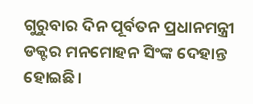ଗୁରୁବାର ଦିନ ପୂର୍ବତନ ପ୍ରଧାନମନ୍ତ୍ରୀ ଡକ୍ଟର ମନମୋହନ ସିଂଙ୍କ ଦେହାନ୍ତ ହୋଇଛି।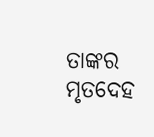ତାଙ୍କର ମୃତଦେହ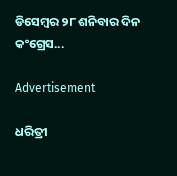ଡିସେମ୍ବର ୨୮ ଶନିବାର ଦିନ କଂଗ୍ରେସ...

Advertisement

ଧରିତ୍ରୀ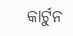କାର୍ଟୁନ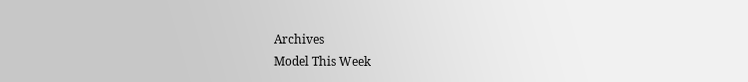Archives
Model This Week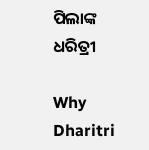ପିଲାଙ୍କ ଧରିତ୍ରୀ

Why Dharitri